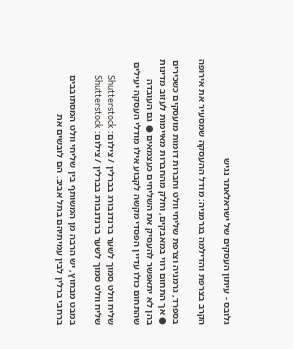גלובס - עיתון העסקים של ישראלאתר נגיש

הקרב בצרפת והדילמה בגרמניה: מודל ההעסקה שמסעיר את אירופה

בספרד, גרמניה וצרפת שליחי וולט וחברות דומות מועסקים כשכירים ● אך התחום רווי במאבקים, וחלק מהחברות מאיימות לעזוב מדינות בהן לא יתאפשר להעסיק את השליחים כעצמאים ● גם העובדה שהתחום כולו עדיין הפסדי מקשה לקבוע אילו מודלי העסקה יעילים

שליח וולט סמוך לשער ברנדנבורג בברלין / צילום: Shutterstock
שליח וולט סמוך לשער ברנדנבורג בברלין / צילום: Shutterstock

במבט מבחוץ, יש הרבה מן המשותף בין שליחי וולט המסתובבים ברחבי ברלין לבין עמיתיהם בתל אביב. הם לובשים את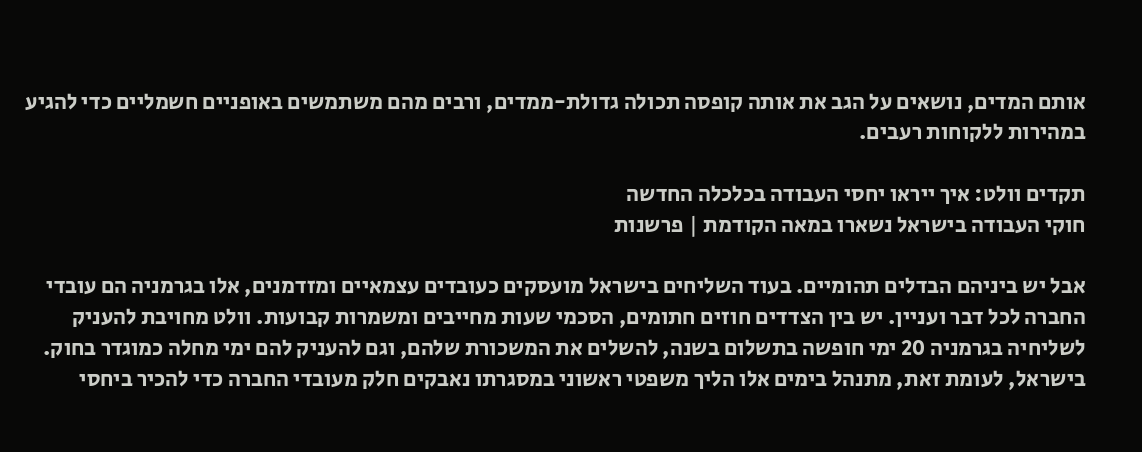אותם המדים, נושאים על הגב את אותה קופסה תכולה גדולת-ממדים, ורבים מהם משתמשים באופניים חשמליים כדי להגיע במהירות ללקוחות רעבים.

תקדים וולט: איך ייראו יחסי העבודה בכלכלה החדשה
חוקי העבודה בישראל נשארו במאה הקודמת | פרשנות

אבל יש ביניהם הבדלים תהומיים. בעוד השליחים בישראל מועסקים כעובדים עצמאיים ומזדמנים, אלו בגרמניה הם עובדי החברה לכל דבר ועניין. יש בין הצדדים חוזים חתומים, הסכמי שעות מחייבים ומשמרות קבועות. וולט מחויבת להעניק לשליחיה בגרמניה 20 ימי חופשה בתשלום בשנה, להשלים את המשכורת שלהם, וגם להעניק להם ימי מחלה כמוגדר בחוק. בישראל, לעומת זאת, מתנהל בימים אלו הליך משפטי ראשוני במסגרתו נאבקים חלק מעובדי החברה כדי להכיר ביחסי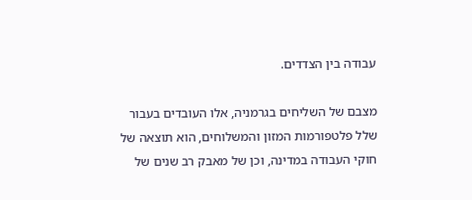עבודה בין הצדדים.

מצבם של השליחים בגרמניה, אלו העובדים בעבור שלל פלטפורמות המזון והמשלוחים, הוא תוצאה של חוקי העבודה במדינה, וכן של מאבק רב שנים של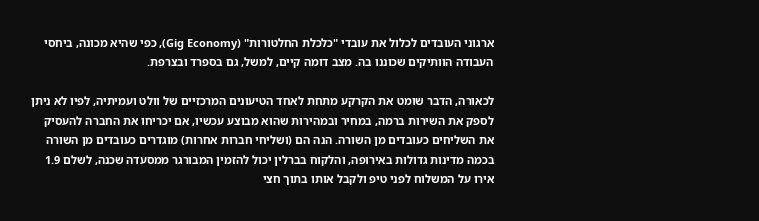ארגוני העובדים לכלול את עובדי "כלכלת החלטורות" (Gig Economy), כפי שהיא מכונה, ביחסי העבודה הוותיקים שכוננו בה. מצב דומה קיים, למשל, גם בספרד ובצרפת.

לכאורה, הדבר שומט את הקרקע מתחת לאחד הטיעונים המרכזיים של וולט ועמיתיה, לפיו לא ניתן לספק את השירות ברמה, במחיר ובמהירות שהוא מבוצע עכשיו, אם יכריחו את החברה להעסיק את השליחים כעובדים מן השורה. הנה הם (ושליחי חברות אחרות) מוגדרים כעובדים מן השורה בכמה מדינות גדולות באירופה, והלקוח בברלין יכול להזמין המבורגר ממסעדה שכנה, לשלם 1.9 אירו על המשלוח לפני טיפ ולקבל אותו בתוך חצי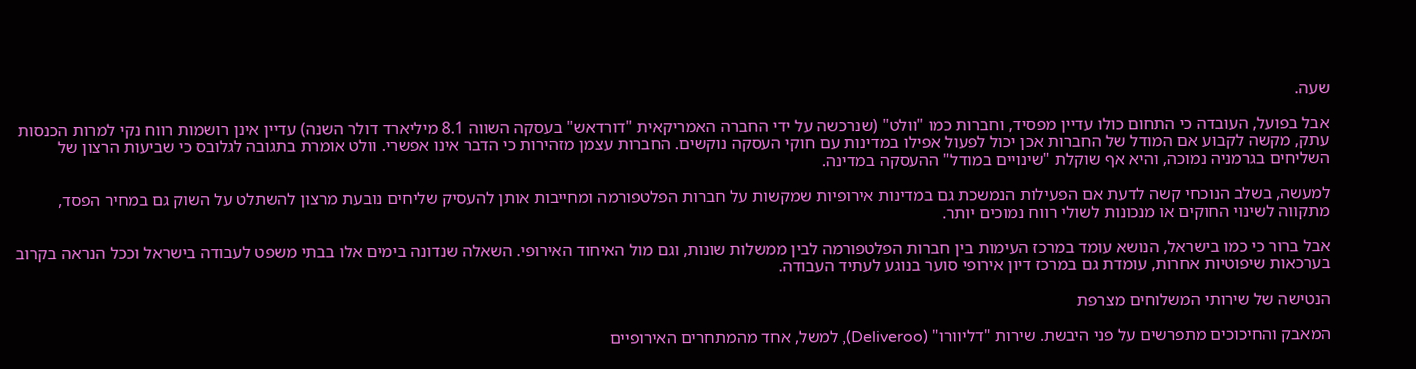שעה.

אבל בפועל, העובדה כי התחום כולו עדיין מפסיד, וחברות כמו "וולט" (שנרכשה על ידי החברה האמריקאית "דורדאש" בעסקה השווה 8.1 מיליארד דולר השנה) עדיין אינן רושמות רווח נקי למרות הכנסות עתק, מקשה לקבוע אם המודל של החברות אכן יכול לפעול אפילו במדינות עם חוקי העסקה נוקשים. החברות עצמן מזהירות כי הדבר אינו אפשרי. וולט אומרת בתגובה לגלובס כי שביעות הרצון של השליחים בגרמניה נמוכה, והיא אף שוקלת "שינויים במודל" ההעסקה במדינה.

למעשה, בשלב הנוכחי קשה לדעת אם הפעילות הנמשכת גם במדינות אירופיות שמקשות על חברות הפלטפורמה ומחייבות אותן להעסיק שליחים נובעת מרצון להשתלט על השוק גם במחיר הפסד, מתקווה לשינוי החוקים או מנכונות לשולי רווח נמוכים יותר.

אבל ברור כי כמו בישראל, הנושא עומד במרכז העימות בין חברות הפלטפורמה לבין ממשלות שונות, וגם מול האיחוד האירופי. השאלה שנדונה בימים אלו בבתי משפט לעבודה בישראל וככל הנראה בקרוב בערכאות שיפוטיות אחרות, עומדת גם במרכז דיון אירופי סוער בנוגע לעתיד העבודה.

הנטישה של שירותי המשלוחים מצרפת

המאבק והחיכוכים מתפרשים על פני היבשת. שירות "דליוורו" (Deliveroo), למשל, אחד מהמתחרים האירופיים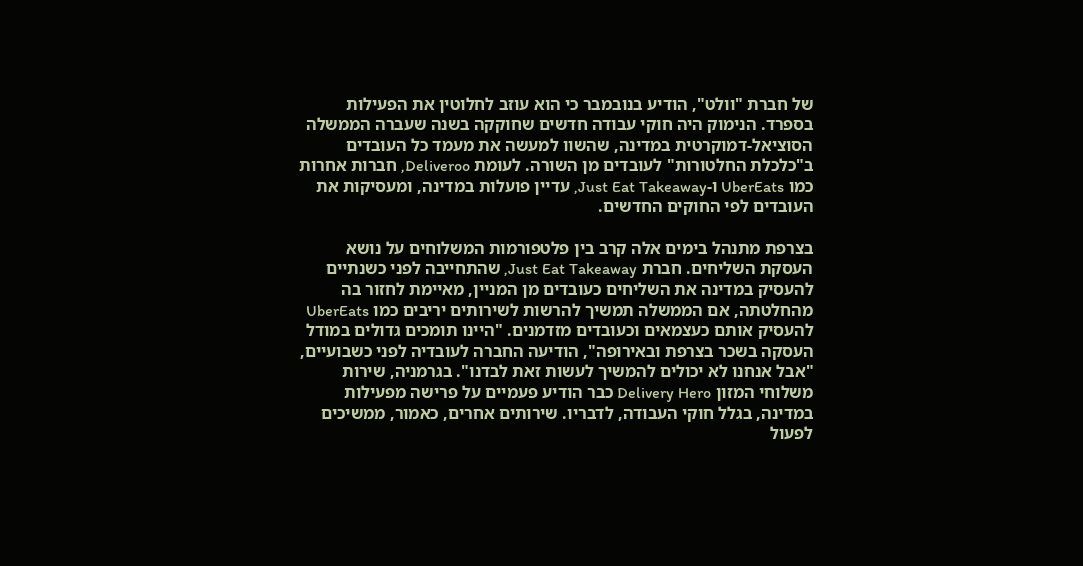של חברת "וולט", הודיע בנובמבר כי הוא עוזב לחלוטין את הפעילות בספרד. הנימוק היה חוקי עבודה חדשים שחוקקה בשנה שעברה הממשלה הסוציאל-דמוקרטית במדינה, שהשוו למעשה את מעמד כל העובדים ב"כלכלת החלטורות" לעובדים מן השורה. לעומת Deliveroo, חברות אחרות כמו UberEats ו-Just Eat Takeaway, עדיין פועלות במדינה, ומעסיקות את העובדים לפי החוקים החדשים.

בצרפת מתנהל בימים אלה קרב בין פלטפורמות המשלוחים על נושא העסקת השליחים. חברת Just Eat Takeaway, שהתחייבה לפני כשנתיים להעסיק במדינה את השליחים כעובדים מן המניין, מאיימת לחזור בה מהחלטתה, אם הממשלה תמשיך להרשות לשירותים יריבים כמו UberEats להעסיק אותם כעצמאים וכעובדים מזדמנים. "היינו תומכים גדולים במודל העסקה בשכר בצרפת ובאירופה", הודיעה החברה לעובדיה לפני כשבועיים, "אבל אנחנו לא יכולים להמשיך לעשות זאת לבדנו". בגרמניה, שירות משלוחי המזון Delivery Hero כבר הודיע פעמיים על פרישה מפעילות במדינה, בגלל חוקי העבודה, לדבריו. שירותים אחרים, כאמור, ממשיכים לפעול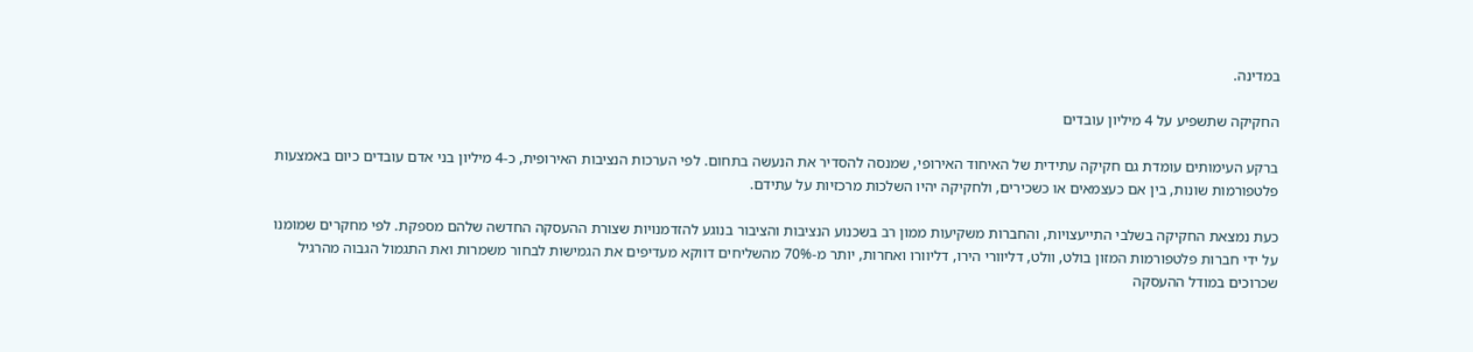במדינה.

החקיקה שתשפיע על 4 מיליון עובדים

ברקע העימותים עומדת גם חקיקה עתידית של האיחוד האירופי, שמנסה להסדיר את הנעשה בתחום. לפי הערכות הנציבות האירופית, כ-4 מיליון בני אדם עובדים כיום באמצעות פלטפורמות שונות, בין אם כעצמאים או כשכירים, ולחקיקה יהיו השלכות מרכזיות על עתידם.

כעת נמצאת החקיקה בשלבי התייעצויות, והחברות משקיעות ממון רב בשכנוע הנציבות והציבור בנוגע להזדמנויות שצורת ההעסקה החדשה שלהם מספקת. לפי מחקרים שמומנו על ידי חברות פלטפורמות המזון בולט, וולט, דליוורי הירו, דליוורו ואחרות, יותר מ-70% מהשליחים דווקא מעדיפים את הגמישות לבחור משמרות ואת התגמול הגבוה מהרגיל שכרוכים במודל ההעסקה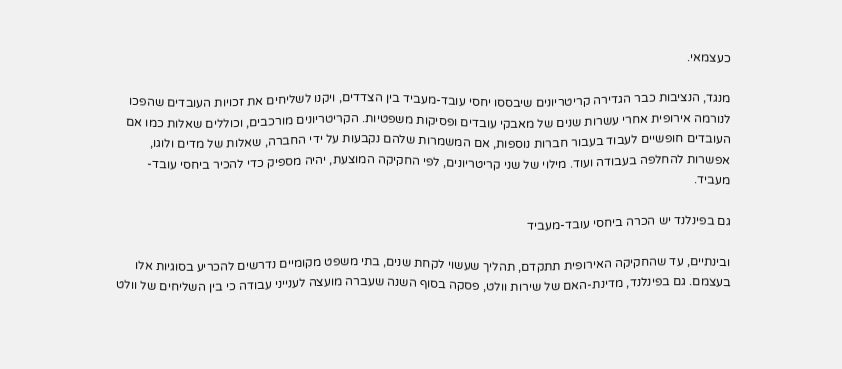כעצמאי.

מנגד, הנציבות כבר הגדירה קריטריונים שיבססו יחסי עובד-מעביד בין הצדדים, ויקנו לשליחים את זכויות העובדים שהפכו לנורמה אירופית אחרי עשרות שנים של מאבקי עובדים ופסיקות משפטיות. הקריטריונים מורכבים, וכוללים שאלות כמו אם העובדים חופשיים לעבוד בעבור חברות נוספות, אם המשמרות שלהם נקבעות על ידי החברה, שאלות של מדים ולוגו, אפשרות להחלפה בעבודה ועוד. מילוי של שני קריטריונים, לפי החקיקה המוצעת, יהיה מספיק כדי להכיר ביחסי עובד-מעביד.

גם בפינלנד יש הכרה ביחסי עובד-מעביד

ובינתיים, עד שהחקיקה האירופית תתקדם, תהליך שעשוי לקחת שנים, בתי משפט מקומיים נדרשים להכריע בסוגיות אלו בעצמם. גם בפינלנד, מדינת-האם של שירות וולט, פסקה בסוף השנה שעברה מועצה לענייני עבודה כי בין השליחים של וולט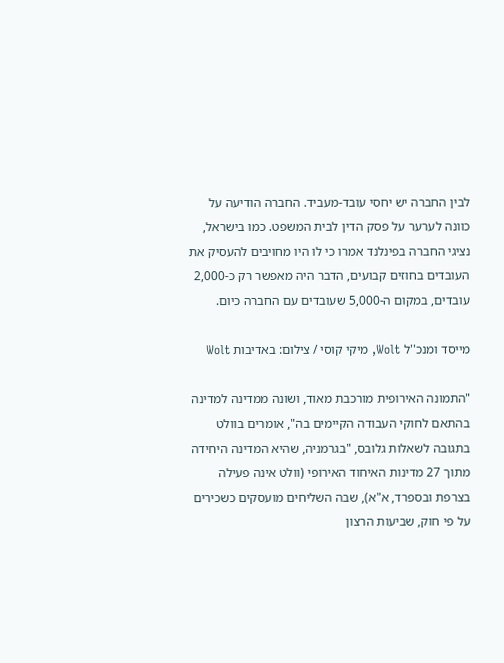לבין החברה יש יחסי עובד-מעביד. החברה הודיעה על כוונה לערער על פסק הדין לבית המשפט. כמו בישראל, נציגי החברה בפינלנד אמרו כי לו היו מחויבים להעסיק את העובדים בחוזים קבועים, הדבר היה מאפשר רק כ-2,000 עובדים, במקום ה-5,000 שעובדים עם החברה כיום.

מייסד ומנכ''ל Wolt, מיקי קוסי / צילום: באדיבות Wolt

"התמונה האירופית מורכבת מאוד, ושונה ממדינה למדינה בהתאם לחוקי העבודה הקיימים בה", אומרים בוולט בתגובה לשאלות גלובס, "בגרמניה, שהיא המדינה היחידה מתוך 27 מדינות האיחוד האירופי (וולט אינה פעילה בצרפת ובספרד, א"א), שבה השליחים מועסקים כשכירים על פי חוק, שביעות הרצון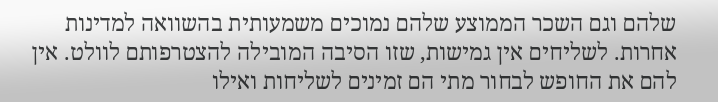שלהם וגם השכר הממוצע שלהם נמוכים משמעותית בהשוואה למדינות אחרות. לשליחים אין גמישות, שזו הסיבה המובילה להצטרפותם לוולט. אין להם את החופש לבחור מתי הם זמינים לשליחות ואילו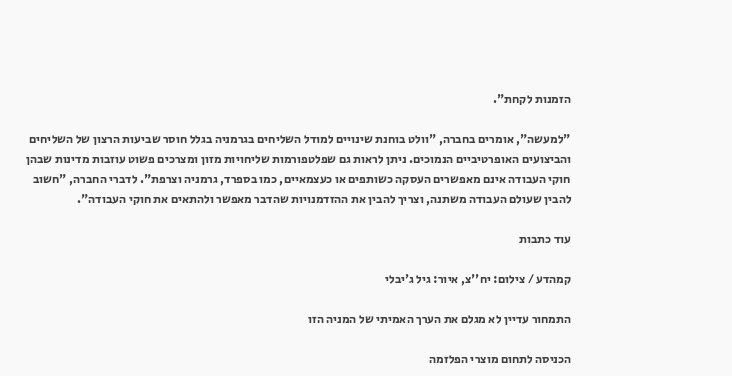הזמנות לקחת".

"למעשה", אומרים בחברה, "וולט בוחנת שינויים למודל השליחים בגרמניה בגלל חוסר שביעות הרצון של השליחים והביצועים האופרטיביים הנמוכים. ניתן לראות גם שפלטפורמות שליחויות מזון ומצרכים פשוט עוזבות מדינות שבהן חוקי העבודה אינם מאפשרים העסקה כשותפים או כעצמאיים, כמו בספרד, גרמניה וצרפת". לדברי החברה, "חשוב להבין שעולם העבודה משתנה, וצריך להבין את ההזדמנויות שהדבר מאפשר ולהתאים את חוקי העבודה".

עוד כתבות

קמהדע / צילום: יח''צ, איור: גיל ג'יבלי

התמחור עדיין לא מגלם את הערך האמיתי של המניה הזו

הכניסה לתחום מוצרי הפלזמה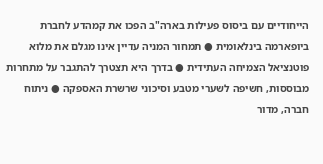הייחודיים עם ביסוס פעילות בארה"ב הפכו את קמהדע לחברת ביופארמה בינלאומית ● תמחור המניה עדיין אינו מגלם את מלוא פוטנציאל הצמיחה העתידית ● בדרך היא תצטרך להתגבר על מתחרות מבוססות, חשיפה לשערי מטבע וסיכוני שרשרת האספקה ● ניתוח חברה, מדור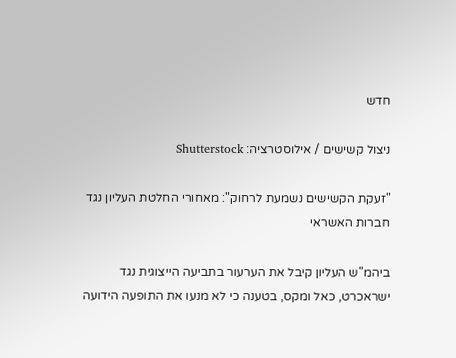חדש

ניצול קשישים / אילוסטרציה: Shutterstock

"זעקת הקשישים נשמעת לרחוק": מאחורי החלטת העליון נגד חברות האשראי

ביהמ"ש העליון קיבל את הערעור בתביעה הייצוגית נגד ישראכרט, כאל ומקס, בטענה כי לא מנעו את התופעה הידועה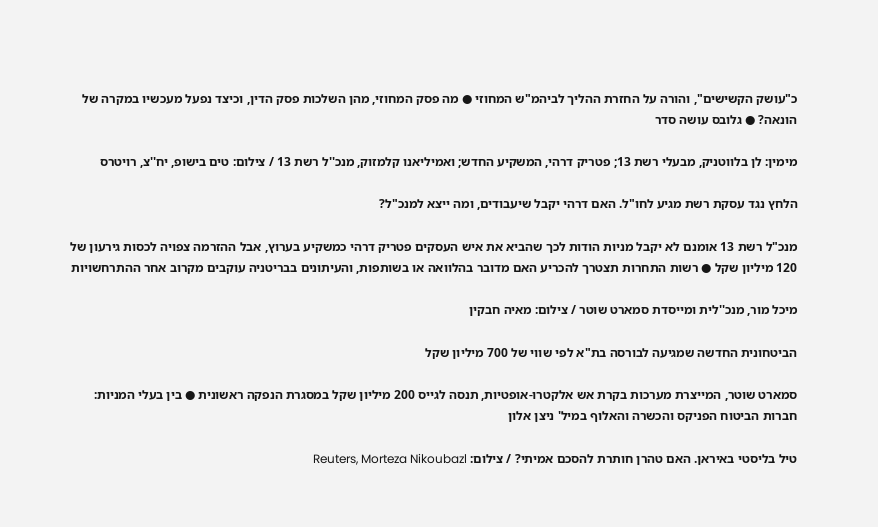כ"עושק הקשישים", והורה על החזרת ההליך לביהמ"ש המחוזי ● מה פסק המחוזי, מהן השלכות פסק הדין, וכיצד נפעל מעכשיו במקרה של הונאה? ● גלובס עושה סדר

מימין: לן בלווטניק, מבעלי רשת 13; פטריק דרהי, המשקיע החדש; ואמיליאנו קלמזוק, מנכ''ל רשת 13 / צילום: טים בישופ, יח''צ, רויטרס

הלחץ נגד עסקת רשת מגיע לחו"ל. האם דרהי יקבל שיעבודים, ומה ייצא למנכ"ל?

מנכ"ל רשת 13 אומנם לא יקבל מניות הודות לכך שהביא את איש העסקים פטריק דרהי כמשקיע בערוץ, אבל ההזרמה צפויה לכסות גירעון של 120 מיליון שקל ● רשות התחרות תצטרך להכריע האם מדובר בהלוואה או בשותפות, והעיתונים בבריטניה עוקבים מקרוב אחר ההתרחשויות

מיכל מור, מנכ''לית ומייסדת סמארט שוטר / צילום: מאיה חבקין

הביטחונית החדשה שמגיעה לבורסה בת"א לפי שווי של 700 מיליון שקל

סמארט שוטר, המייצרת מערכות בקרת אש אלקטרו-אופטיות, תנסה לגייס 200 מיליון שקל במסגרת הנפקה ראשונית ● בין בעלי המניות: חברות הביטוח הפניקס והכשרה והאלוף במיל' ניצן אלון

טיל בליסטי באיראן. האם טהרן חותרת להסכם אמיתי? / צילום: Reuters, Morteza Nikoubazl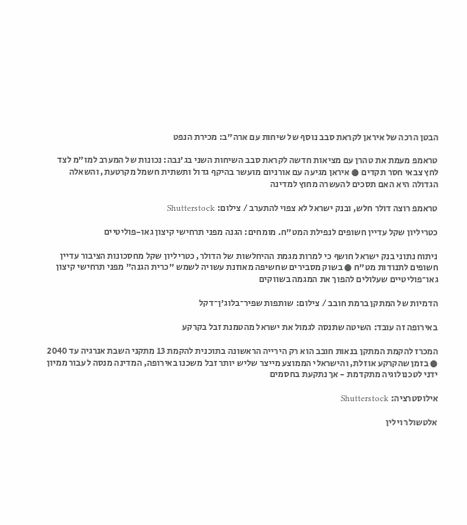הבטן הרכה של איראן לקראת סבב נוסף של שיחות עם ארה"ב: מכירת הנפט

טראמפ מעמת את טהרן עם מציאות חדשה לקראת סבב השיחות השני בג'נבה: נכונות של המערב למו"מ לצד לחץ צבאי חסר תקדים ● איראן מגיעה עם אורניום מועשר בהיקף גדול ותשתית חשמל מקרטעת, והשאלה הגדולה היא האם תסכים להעשרה מחוץ למדינה

טראמפ רוצה דולר חלש, ובנק ישראל לא צפוי להתערב / צילום: Shutterstock

כטריליון שקל עדיין חשופים לנפילת המט"ח. מומחים: הגנה מפני תרחישי קיצון גאו-פוליטיים

ניתוח נתוני בנק ישראל חושף כי למרות מגמת ההיחלשות של הדולר, כטריליון שקל מחסכונות הציבור עדיין חשופים לתנודות מט"ח ● בשוק מסבירים שחשיפה מאוזנת עשויה לשמש "כרית הגנה" מפני תרחישי קיצון גאו־פוליטיים שעלולים להפוך את המגמה בשווקים

הדמיות של המתקן ברמת חובב / צילום: שותפות שפיר־בלוג'ן־דקל

באירופה זה עובד: השיטה שתנסה לגמול את ישראל מהטמנת זבל בקרקע

המכרז להקמת המתקן בנאות חובב הוא רק הירייה הראשונה בתוכנית להקמת 13 מתקני השבת אנרגיה עד 2040 ● בזמן שהקרקע אוזלת, והישראלי הממוצע מייצר שליש יותר זבל משכנו באירופה, המדינה מנסה לעבור ממיון ידני לטכנולוגיה מתקדמת - אך נתקעת בחסמים

אילוסטרציה: Shutterstock

אלטשולר וילין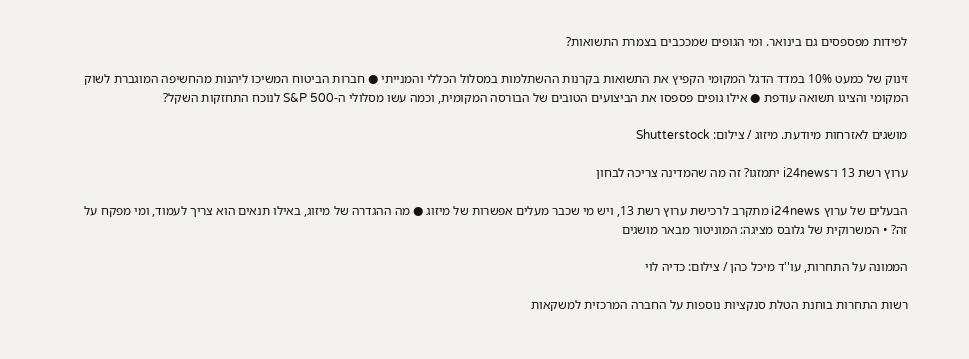לפידות מפספסים גם בינואר. ומי הגופים שמככבים בצמרת התשואות?

זינוק של כמעט 10% במדד הדגל המקומי הקפיץ את התשואות בקרנות ההשתלמות במסלול הכללי והמנייתי ● חברות הביטוח המשיכו ליהנות מהחשיפה המוגברת לשוק המקומי והציגו תשואה עודפת ● אילו גופים פספסו את הביצועים הטובים של הבורסה המקומית, וכמה עשו מסלולי ה-S&P 500 לנוכח התחזקות השקל?

מושגים לאזרחות מיודעת. מיזוג / צילום: Shutterstock

ערוץ רשת 13 ו־i24news יתמזגו? זה מה שהמדינה צריכה לבחון

הבעלים של ערוץ i24news מתקרב לרכישת ערוץ רשת 13, ויש מי שכבר מעלים אפשרות של מיזוג ● מה ההגדרה של מיזוג, באילו תנאים הוא צריך לעמוד, ומי מפקח על זה? • המשרוקית של גלובס מציגה: המוניטור מבאר מושגים

הממונה על התחרות, עו''ד מיכל כהן / צילום: כדיה לוי

רשות התחרות בוחנת הטלת סנקציות נוספות על החברה המרכזית למשקאות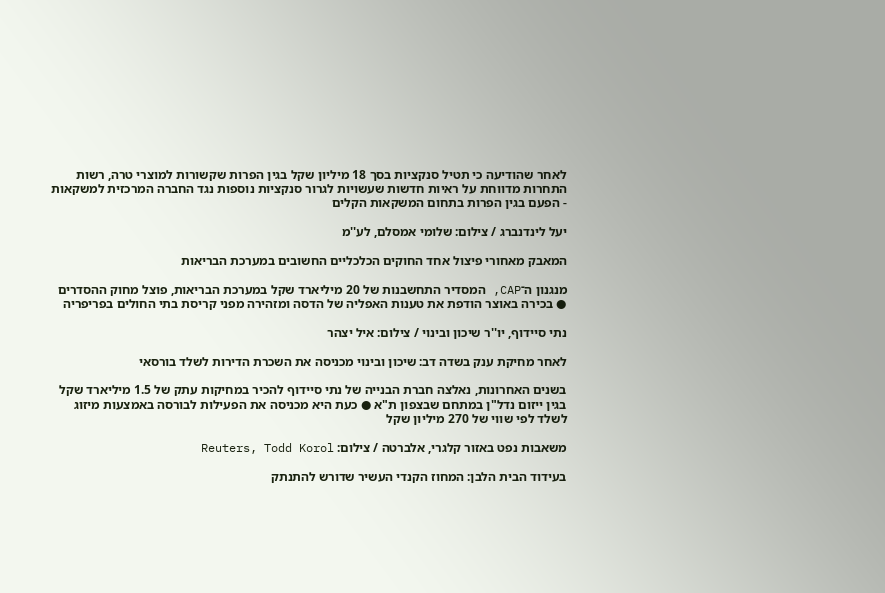לאחר שהודיעה כי תטיל סנקציות בסך 18 מיליון שקל בגין הפרות שקשורות למוצרי טרה, רשות התחרות מדווחת על ראיות חדשות שעשויות לגרור סנקציות נוספות נגד החברה המרכזית למשקאות - הפעם בגין הפרות בתחום המשקאות הקלים

יעל לינדנברג / צילום: שלומי אמסלם, לע''מ

המאבק מאחורי פיצול אחד החוקים הכלכליים החשובים במערכת הבריאות

מנגנון ה־CAP, המסדיר התחשבנות של 20 מיליארד שקל במערכת הבריאות, פוצל מחוק ההסדרים ● בכירה באוצר הודפת את טענות האפליה של הדסה ומזהירה מפני קריסת בתי החולים בפריפריה

נתי סיידוף, יו''ר שיכון ובינוי / צילום: איל יצהר

לאחר מחיקת ענק בשדה דב: שיכון ובינוי מכניסה את השכרת הדירות לשלד בורסאי

בשנים האחרונות, נאלצה חברת הבנייה של נתי סיידוף להכיר במחיקות עתק של 1.5 מיליארד שקל בגין ייזום נדל"ן במתחם שבצפון ת"א ● כעת היא מכניסה את הפעילות לבורסה באמצעות מיזוג לשלד לפי שווי של 270 מיליון שקל

משאבות נפט באזור קלגרי, אלברטה / צילום: Reuters, Todd Korol

בעידוד הבית הלבן: המחוז הקנדי העשיר שדורש להתנתק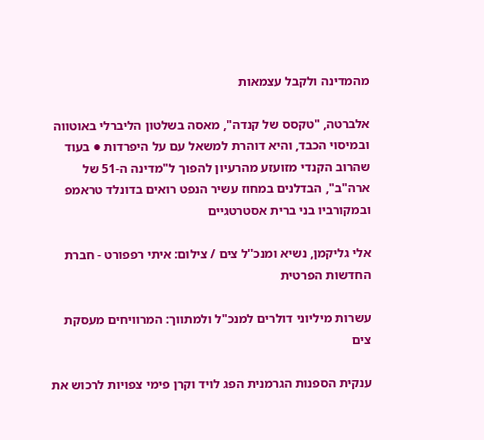מהמדינה ולקבל עצמאות

אלברטה, "טקסס של קנדה", מאסה בשלטון הליברלי באוטווה ובמיסוי הכבד, והיא דוהרת למשאל עם על היפרדות ● בעוד שהרוב הקנדי מזועזע מהרעיון להפוך ל"מדינה ה-51 של ארה"ב", הבדלנים במחוז עשיר הנפט רואים בדונלד טראמפ ובמקורביו בני ברית אסטרטגיים

אלי גליקמן, נשיא ומנכ''ל צים / צילום: איתי רפפורט - חברת החדשות הפרטית

עשרות מיליוני דולרים למנכ"ל ולמתווך: המרוויחים מעסקת צים

ענקית הספנות הגרמנית הפג לויד וקרן פימי צפויות לרכוש את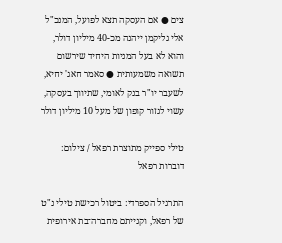צים ● אם העסקה תצא לפועל, המנכ"ל אלי גליקמן ייהנה מכ-40 מיליון דולר, והוא לא בעל המניות היחיד שירשום תשואה משמעותית ● סאמר חאג' יחיא, לשעבר יו"ר בנק לאומי, שתיווך בעסקה, עשוי לגזור קופון של מעל 10 מיליון דולר

טילי ספייק מתוצרת רפאל / צילום: דוברות רפאל

התרגיל הספרדי: ביטול רכישת טילי נ"ט של רפאל, וקנייתם מחברה־בת אירופית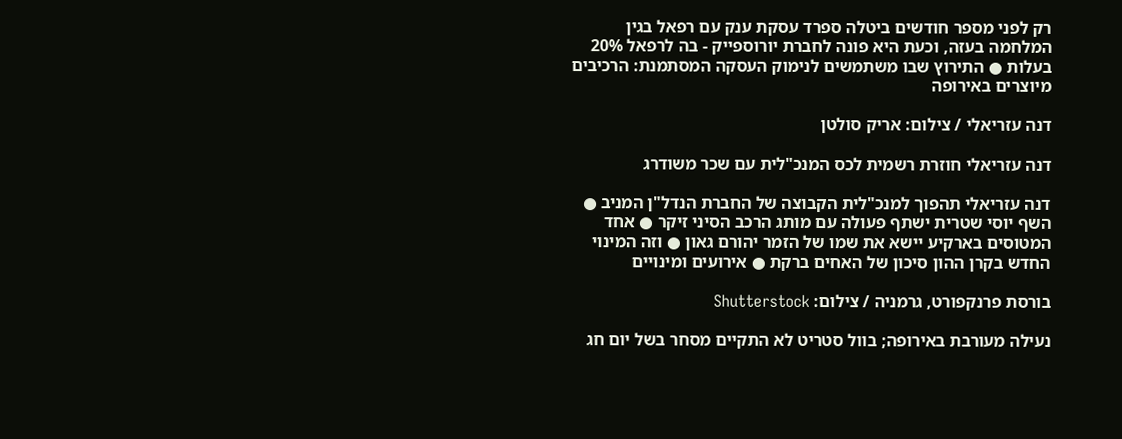רק לפני מספר חודשים ביטלה ספרד עסקת ענק עם רפאל בגין המלחמה בעזה, וכעת היא פונה לחברת יורוספייק - בה לרפאל 20% בעלות ● התירוץ שבו משתמשים לנימוק העסקה המסתמנת: הרכיבים מיוצרים באירופה

דנה עזריאלי / צילום: אריק סולטן

דנה עזריאלי חוזרת רשמית לכס המנכ"לית עם שכר משודרג

דנה עזריאלי תהפוך למנכ"לית הקבוצה של החברת הנדל"ן המניב ● השף יוסי שטרית ישתף פעולה עם מותג הרכב הסיני זיקר ● אחד המטוסים בארקיע יישא את שמו של הזמר יהורם גאון ● וזה המינוי החדש בקרן ההון סיכון של האחים ברקת ● אירועים ומינויים

בורסת פרנקפורט, גרמניה / צילום: Shutterstock

נעילה מעורבת באירופה; בוול סטריט לא התקיים מסחר בשל יום חג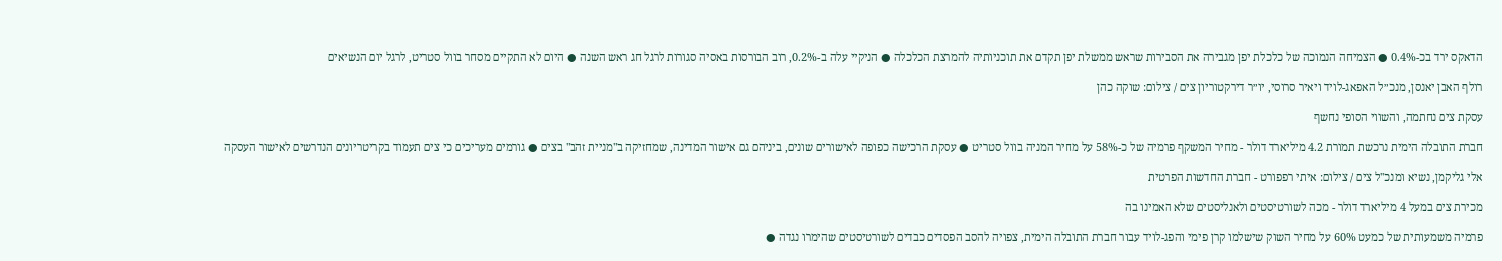הדאקס ירד בכ-0.4% ● הצמיחה הנמוכה של כלכלת יפן מגבירה את הסבירות שראש ממשלת יפן תקדם את תוכניותיה להמרצת הכלכלה ● הניקיי עלה ב-0.2%, רוב הבורסות באסיה סגורות לרגל חג ראש השנה ● היום לא התקיים מסחר בוול סטריט, לרגל יום הנשיאים

רולף האבן יאנסן, מנכ״ל האפאג-לויד ויאיר סרוסי, יו״ר דירקטוריון צים / צילום: שוקה כהן

עסקת צים נחתמה, והשווי הסופי נחשף

חברת התובלה הימית נרכשת תמורת 4.2 מיליארד דולר - מחיר המשקף פרמיה של כ-58% על מחיר המניה בוול סטריט ● עסקת הרכישה כפופה לאישורים שונים, ביניהם גם אישור המדינה, שמחזיקה ב"מניית זהב" בצים ● גורמים מעריכים כי צים תעמוד בקריטריונים הנדרשים לאישור העסקה

אלי גליקמן, נשיא ומנכ''ל צים / צילום: איתי רפפורט - חברת החדשות הפרטית

מכירת צים במעל 4 מיליארד דולר - מכה לשורטיסטים ולאנליסטים שלא האמינו בה

פרמיה משמעותית של כמעט 60% על מחיר השוק שישלמו קרן פימי והפג-לויד עבור חברת התובלה הימית, צפויה להסב הפסדים כבדים לשורטיסטים שהימרו נגדה ●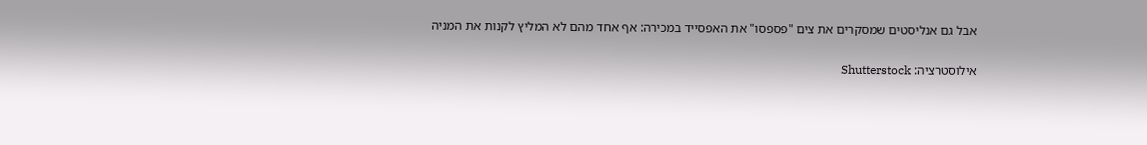אבל גם אנליסטים שמסקרים את צים "פספסו" את האפסייד במכירה: אף אחד מהם לא המליץ לקנות את המניה

אילוסטרציה: Shutterstock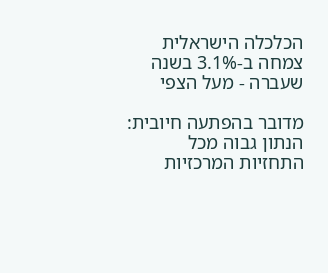הכלכלה הישראלית צמחה ב-3.1% בשנה שעברה - מעל הצפי

מדובר בהפתעה חיובית: הנתון גבוה מכל התחזיות המרכזיות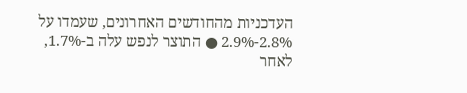העדכניות מהחודשים האחרונים, שעמדו על 2.8%-2.9% ● התוצר לנפש עלה ב-1.7%, לאחר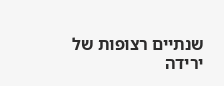שנתיים רצופות של ירידה